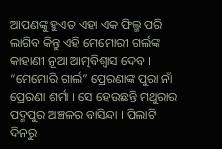ଆପଣଙ୍କୁ ହୁଏତ ଏହା ଏକ ଫିଲ୍ମ ପରି ଲାଗିବ କିନ୍ତୁ ଏହି ମେମୋରୀ ଗର୍ଲଙ୍କ କାହାଣୀ ନୂଆ ଆତ୍ମବିଶ୍ୱାସ ଦେବ । “ମେମୋରି ଗାର୍ଲ” ପ୍ରେରଣାଙ୍କ ପୁରା ନାଁ ପ୍ରେରଣା ଶର୍ମା । ସେ ହେଉଛନ୍ତି ମଥୁରାର ପଦ୍ମପୁର ଅଞ୍ଚଳର ବାସିନ୍ଦା । ପିଲାଟି ଦିନରୁ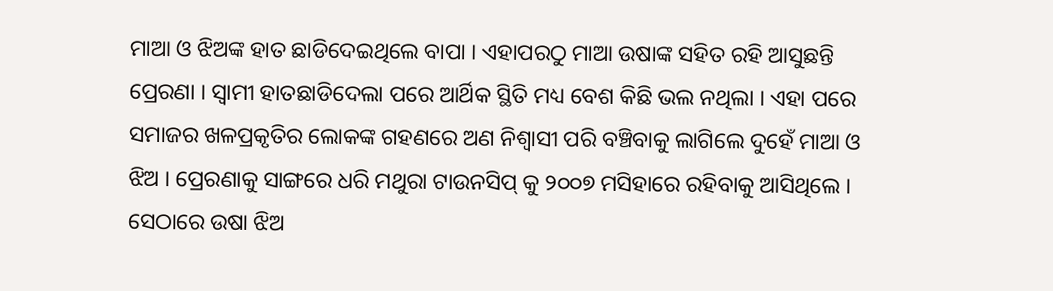ମାଆ ଓ ଝିଅଙ୍କ ହାତ ଛାଡିଦେଇଥିଲେ ବାପା । ଏହାପରଠୁ ମାଆ ଉଷାଙ୍କ ସହିତ ରହି ଆସୁଛନ୍ତି ପ୍ରେରଣା । ସ୍ୱାମୀ ହାତଛାଡିଦେଲା ପରେ ଆର୍ଥିକ ସ୍ଥିତି ମଧ୍ୟ ବେଶ କିଛି ଭଲ ନଥିଲା । ଏହା ପରେ ସମାଜର ଖଳପ୍ରକୃତିର ଲୋକଙ୍କ ଗହଣରେ ଅଣ ନିଶ୍ୱାସୀ ପରି ବଞ୍ଚିବାକୁ ଲାଗିଲେ ଦୁହେଁ ମାଆ ଓ ଝିଅ । ପ୍ରେରଣାକୁ ସାଙ୍ଗରେ ଧରି ମଥୁରା ଟାଉନସିପ୍ କୁ ୨୦୦୭ ମସିହାରେ ରହିବାକୁ ଆସିଥିଲେ । ସେଠାରେ ଉଷା ଝିଅ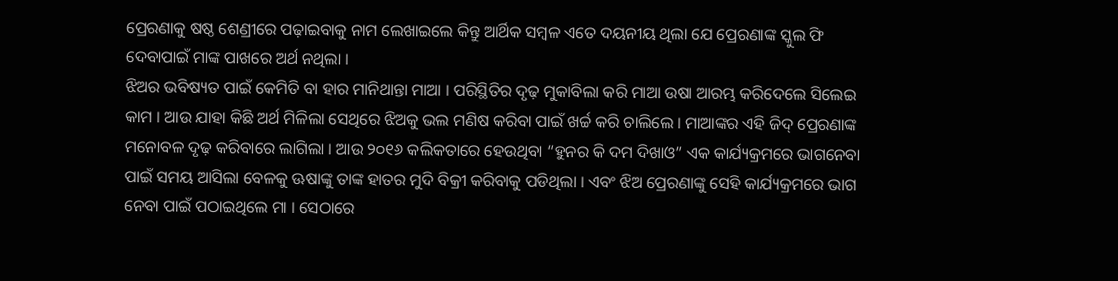ପ୍ରେରଣାକୁ ଷଷ୍ଠ ଶେଣ୍ରୀରେ ପଢ଼ାଇବାକୁ ନାମ ଲେଖାଇଲେ କିନ୍ତୁ ଆର୍ଥିକ ସମ୍ବଳ ଏତେ ଦୟନୀୟ ଥିଲା ଯେ ପ୍ରେରଣାଙ୍କ ସ୍କୁଲ ଫି ଦେବାପାଇଁ ମାଙ୍କ ପାଖରେ ଅର୍ଥ ନଥିଲା ।
ଝିଅର ଭବିଷ୍ୟତ ପାଇଁ କେମିତି ବା ହାର ମାନିଥାନ୍ତା ମାଆ । ପରିସ୍ଥିତିର ଦୃଢ଼ ମୁକାବିଲା କରି ମାଆ ଉଷା ଆରମ୍ଭ କରିଦେଲେ ସିଲେଇ କାମ । ଆଉ ଯାହା କିଛି ଅର୍ଥ ମିଳିଲା ସେଥିରେ ଝିଅକୁ ଭଲ ମଣିଷ କରିବା ପାଇଁ ଖର୍ଚ୍ଚ କରି ଚାଲିଲେ । ମାଆଙ୍କର ଏହି ଜିଦ୍ ପ୍ରେରଣାଙ୍କ ମନୋବଳ ଦୃଢ଼ କରିବାରେ ଲାଗିଲା । ଆଉ ୨୦୧୬ କଲିକତାରେ ହେଉଥିବା “ହୁନର କି ଦମ ଦିଖାଓ” ଏକ କାର୍ଯ୍ୟକ୍ରମରେ ଭାଗନେବା ପାଇଁ ସମୟ ଆସିଲା ବେଳକୁ ଊଷାଙ୍କୁ ତାଙ୍କ ହାତର ମୁଦି ବିକ୍ରୀ କରିବାକୁ ପଡିଥିଲା । ଏବଂ ଝିଅ ପ୍ରେରଣାଙ୍କୁ ସେହି କାର୍ଯ୍ୟକ୍ରମରେ ଭାଗ ନେବା ପାଇଁ ପଠାଇଥିଲେ ମା । ସେଠାରେ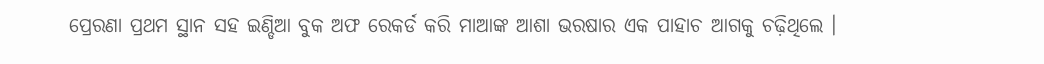ପ୍ରେରଣା ପ୍ରଥମ ସ୍ଥାନ ସହ ଇଣ୍ଡିଆ ବୁକ ଅଫ ରେକର୍ଡ କରି ମାଆଙ୍କ ଆଶା ଭରଷାର ଏକ ପାହାଚ ଆଗକୁ ଚଢ଼ିଥିଲେ ।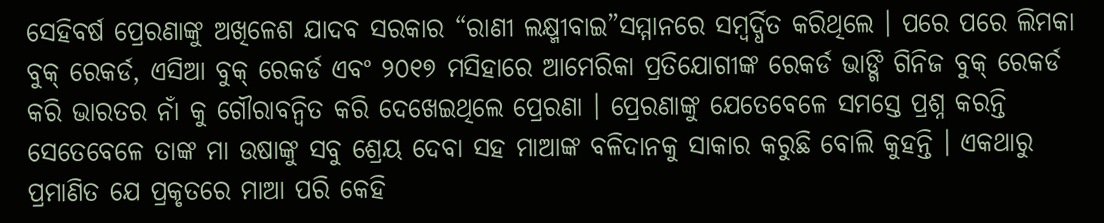ସେହିବର୍ଷ ପ୍ରେରଣାଙ୍କୁ ଅଖିଳେଶ ଯାଦବ ସରକାର “ରାଣୀ ଲକ୍ଷ୍ମୀବାଇ”ସମ୍ମାନରେ ସମ୍ବର୍ଦ୍ଧିତ କରିଥିଲେ । ପରେ ପରେ ଲିମକା ବୁକ୍ ରେକର୍ଡ, ଏସିଆ ବୁକ୍ ରେକର୍ଡ ଏବଂ ୨୦୧୭ ମସିହାରେ ଆମେରିକା ପ୍ରତିଯୋଗୀଙ୍କ ରେକର୍ଡ ଭାଙ୍ଗି ଗିନିଜ ବୁକ୍ ରେକର୍ଡ କରି ଭାରତର ନାଁ କୁ ଗୌରାବନ୍ୱିତ କରି ଦେଖେଇଥିଲେ ପ୍ରେରଣା । ପ୍ରେରଣାଙ୍କୁ ଯେତେବେଳେ ସମସ୍ତେ ପ୍ରଶ୍ନ କରନ୍ତି ସେତେବେଳେ ତାଙ୍କ ମା ଉଷାଙ୍କୁ ସବୁ ଶ୍ରେୟ ଦେବା ସହ ମାଆଙ୍କ ବଳିଦାନକୁ ସାକାର କରୁଛି ବୋଲି କୁହନ୍ତି । ଏକଥାରୁ ପ୍ରମାଣିତ ଯେ ପ୍ରକୃତରେ ମାଆ ପରି କେହି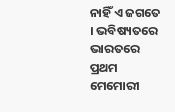ନାହିଁ ଏ ଜଗତେ । ଭବିଷ୍ୟତରେ ଭାରତରେ ପ୍ରଥମ ମେମୋରୀ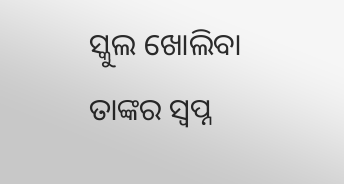ସ୍କୁଲ ଖୋଲିବା ତାଙ୍କର ସ୍ୱପ୍ନ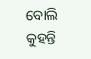ବୋଲି କୁହନ୍ତି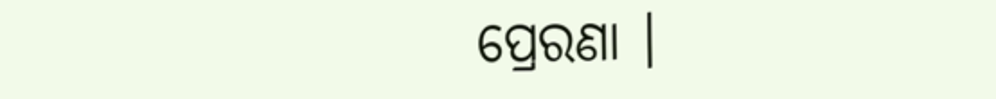ପ୍ରେରଣା ।